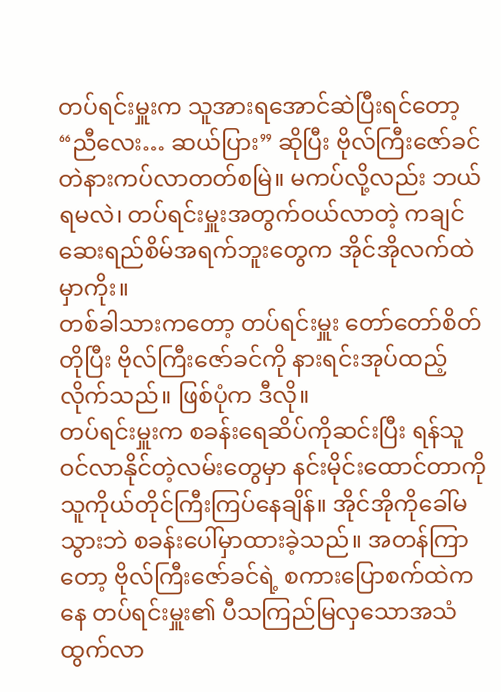တပ်ရင်းမှူးက သူအားရအောင်ဆဲပြီးရင်တော့ “ညီလေး… ဆယ်ပြား” ဆိုပြီး ဗိုလ်ကြီးဇော်ခင်တဲနားကပ်လာတတ်စမြဲ။ မကပ်လို့လည်း ဘယ်ရမလဲ၊ တပ်ရင်းမှူးအတွက်ဝယ်လာတဲ့ ကချင်ဆေးရည်စိမ်အရက်ဘူးတွေက အိုင်အိုလက်ထဲမှာကိုး။
တစ်ခါသားကတော့ တပ်ရင်းမှူး တော်တော်စိတ်တိုပြီး ဗိုလ်ကြီးဇော်ခင်ကို နားရင်းအုပ်ထည့်လိုက်သည်။ ဖြစ်ပုံက ဒီလို။
တပ်ရင်းမှူးက စခန်းရေဆိပ်ကိုဆင်းပြီး ရန်သူဝင်လာနိုင်တဲ့လမ်းတွေမှာ နင်းမိုင်းထောင်တာကို သူကိုယ်တိုင်ကြီးကြပ်နေချိန်။ အိုင်အိုကိုခေါ်မသွားဘဲ စခန်းပေါ်မှာထားခဲ့သည်။ အတန်ကြာတော့ ဗိုလ်ကြီးဇော်ခင်ရဲ့ စကားပြောစက်ထဲကနေ တပ်ရင်းမှူး၏ ပီသကြည်မြလှသောအသံထွက်လာ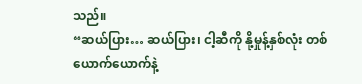သည်။
“ဆယ်ပြား… ဆယ်ပြား၊ ငါ့ဆီကို နို့မှုန့်နှစ်လုံး တစ်ယောက်ယောက်နဲ့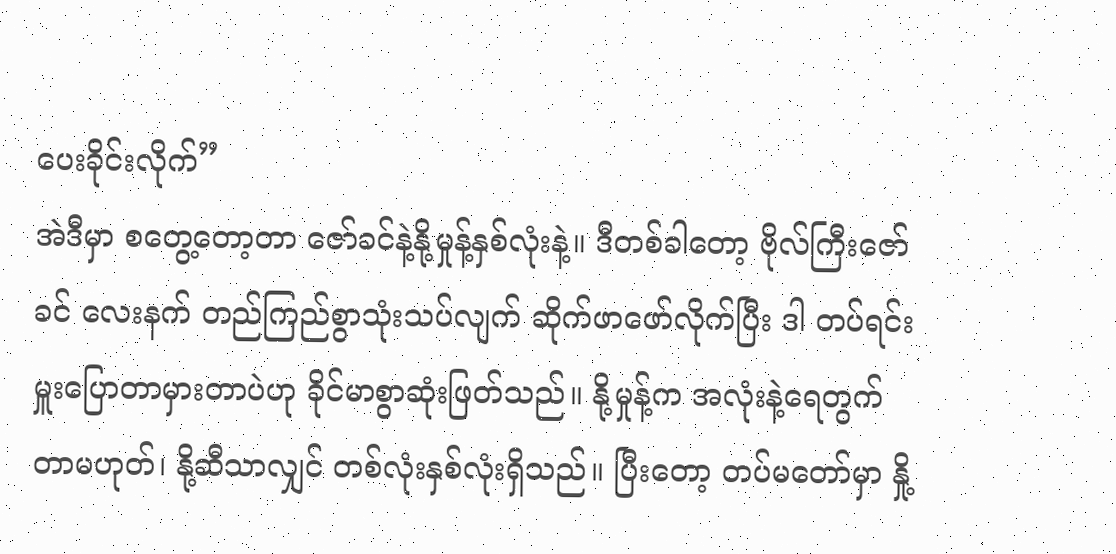ပေးခိုင်းလိုက်”
အဲဒီမှာ စတွေ့တော့တာ ဇော်ခင်နဲ့နို့မှုန့်နှစ်လုံးနဲ့။ ဒီတစ်ခါတော့ ဗိုလ်ကြီးဇော်ခင် လေးနက် တည်ကြည်စွာသုံးသပ်လျက် ဆိုက်ဖာဖော်လိုက်ပြီး ဒါ တပ်ရင်းမှူးပြောတာမှားတာပဲဟု ခိုင်မာစွာဆုံးဖြတ်သည်။ နို့မှုန့်က အလုံးနဲ့ရေတွက်တာမဟုတ်၊ နို့ဆီသာလျှင် တစ်လုံးနှစ်လုံးရှိသည်။ ပြီးတော့ တပ်မတော်မှာ နှို့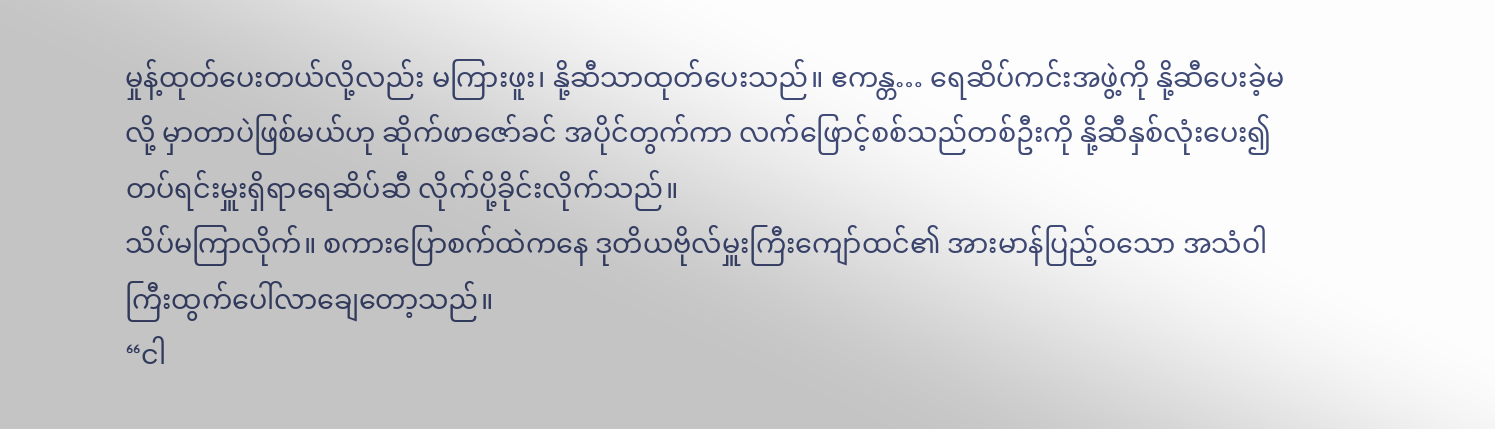မှုန့်ထုတ်ပေးတယ်လို့လည်း မကြားဖူး၊ နို့ဆီသာထုတ်ပေးသည်။ ဧကန္တ… ရေဆိပ်ကင်းအဖွဲ့ကို နို့ဆီပေးခဲ့မလို့ မှာတာပဲဖြစ်မယ်ဟု ဆိုက်ဖာဇော်ခင် အပိုင်တွက်ကာ လက်ဖြောင့်စစ်သည်တစ်ဦးကို နို့ဆီနှစ်လုံးပေး၍ တပ်ရင်းမှူးရှိရာရေဆိပ်ဆီ လိုက်ပို့ခိုင်းလိုက်သည်။
သိပ်မကြာလိုက်။ စကားပြောစက်ထဲကနေ ဒုတိယဗိုလ်မှူးကြီးကျော်ထင်၏ အားမာန်ပြည့်ဝသော အသံဝါကြီးထွက်ပေါ်လာချေတော့သည်။
“ငါ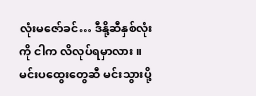လုံးမဇော်ခင်… ဒီနို့ဆီနှစ်လုံးကို ငါက လိလုပ်ရမှာလား။ မင်းပထွေးတွေဆီ မင်းသွားပို့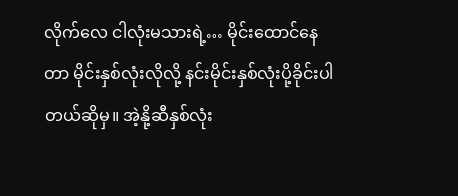လိုက်လေ ငါလုံးမသားရဲ့… မိုင်းထောင်နေတာ မိုင်းနှစ်လုံးလိုလို့ နင်းမိုင်းနှစ်လုံးပို့ခိုင်းပါတယ်ဆိုမှ။ အဲ့နို့ဆီနှစ်လုံး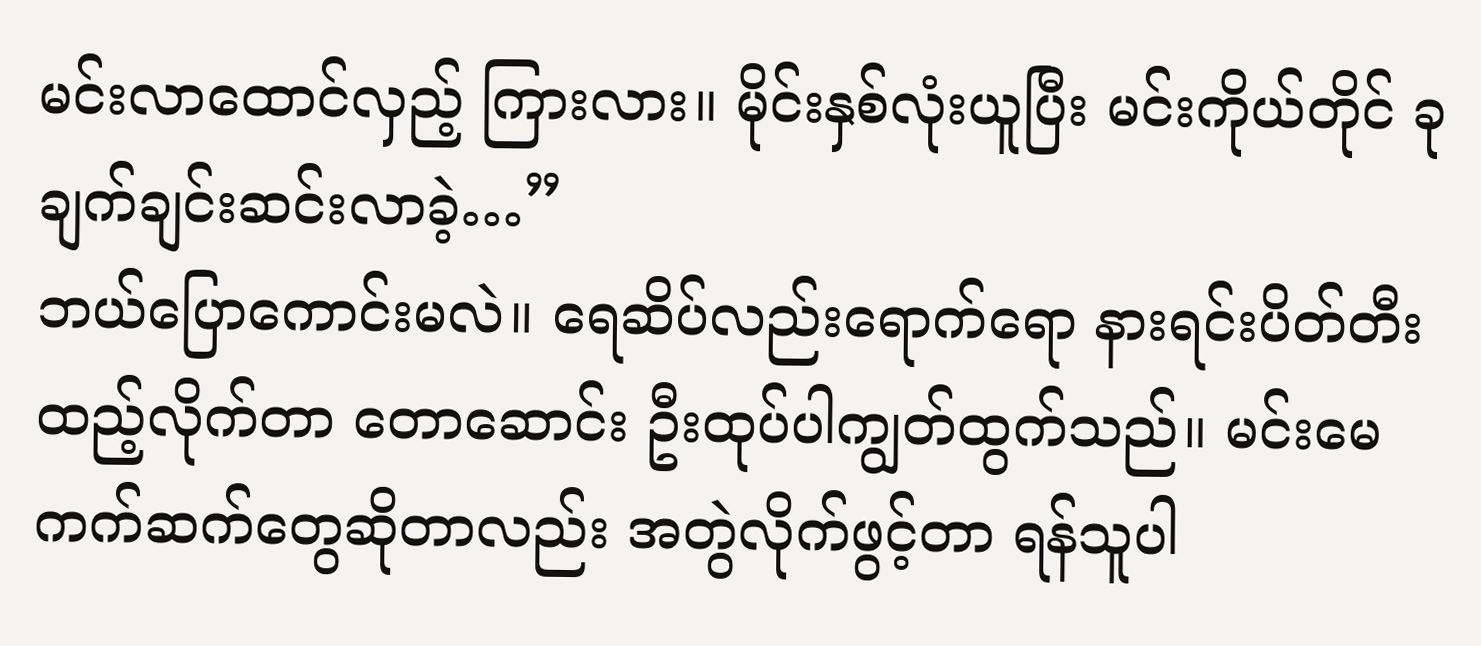မင်းလာထောင်လှည့် ကြားလား။ မိုင်းနှစ်လုံးယူပြီး မင်းကိုယ်တိုင် ခုချက်ချင်းဆင်းလာခဲ့…”
ဘယ်ပြောကောင်းမလဲ။ ရေဆိပ်လည်းရောက်ရော နားရင်းပိတ်တီးထည့်လိုက်တာ တောဆောင်း ဦးထုပ်ပါကျွတ်ထွက်သည်။ မင်းမေကက်ဆက်တွေဆိုတာလည်း အတွဲလိုက်ဖွင့်တာ ရန်သူပါ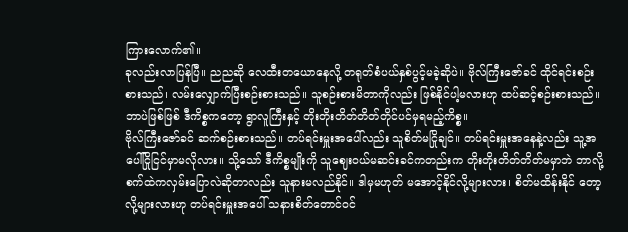ကြားလောက်၏။
ခုလည်းလာပြန်ပြီ။ ညညဆို လေထီးတယောနေလို့ တရုတ်စံပယ်နှစ်ပွင့်မခဲ့ဆိုပဲ။ ဗိုလ်ကြီးဇော်ခင် ထိုင်ရင်းစဉ်းစားသည်၊ လမ်းလျှောက်ပြီးစဉ်းစားသည်။ သူစဉ်းစားမိတာကိုလည်း ဖြစ်နိုင်ပါ့မလားဟု ထပ်ဆင့်စဉ်းစားသည်။ ဘာပဲဖြစ်ဖြစ် ဒီကိစ္စကတော့ ရွာလူကြီးနှင့် တိုးတိုးတိတ်တိတ်တိုင်ပင်မှရမည့်ကိစ္စ။
ဗိုလ်ကြီးဇော်ခင် ဆက်စဉ်းစားသည်။ တပ်ရင်းမှူးအပေါ်လည်း သူစိတ်မငြိုချင်။ တပ်ရင်းမှူးအနေနဲ့လည်း သူ့အပေါ်ငြိုငြင်မှာမလိုလား။ သို့သော် ဒီကိစ္စမျိုးကို သူဈေးဝယ်မဆင်းခင်ကတည်းက တိုးတိုးတိတ်တိတ်မမှာဘဲ ဘာလို့စက်ထဲကလှမ်းပြောလဲဆိုတာလည်း သူနားမလည်နိုင်။ ဒါမှမဟုတ် မအောင့်နိုင်လို့များလား၊ စိတ်မထိန်းနိုင် တော့လို့များလားဟု တပ်ရင်းမှူးအပေါ် သနားစိတ်တောင်ဝင်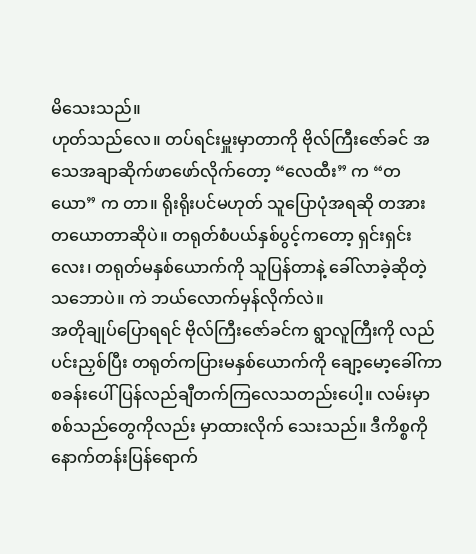မိသေးသည်။
ဟုတ်သည်လေ။ တပ်ရင်းမှူးမှာတာကို ဗိုလ်ကြီးဇော်ခင် အသေအချာဆိုက်ဖာဖော်လိုက်တော့ “လေထီး” က “တယော” က တာ။ ရိုးရိုးပင်မဟုတ် သူပြောပုံအရဆို တအားတယောတာဆိုပဲ။ တရုတ်စံပယ်နှစ်ပွင့်ကတော့ ရှင်းရှင်းလေး၊ တရုတ်မနှစ်ယောက်ကို သူပြန်တာနဲ့ ခေါ်လာခဲ့ဆိုတဲ့သဘောပဲ။ ကဲ ဘယ်လောက်မှန်လိုက်လဲ။
အတိုချုပ်ပြောရရင် ဗိုလ်ကြီးဇော်ခင်က ရွာလူကြီးကို လည်ပင်းညှစ်ပြီး တရုတ်ကပြားမနှစ်ယောက်ကို ချော့မော့ခေါ်ကာ စခန်းပေါ်ပြန်လည်ချီတက်ကြလေသတည်းပေါ့။ လမ်းမှာ စစ်သည်တွေကိုလည်း မှာထားလိုက် သေးသည်။ ဒီကိစ္စကို နောက်တန်းပြန်ရောက်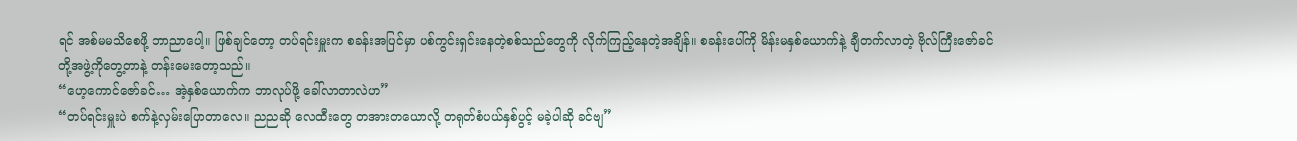ရင် အစ်မမသိစေဖို့ ဘာညာပေါ့။ ဖြစ်ချင်တော့ တပ်ရင်းမှူးက စခန်းအပြင်မှာ ပစ်ကွင်းရှင်းနေတဲ့စစ်သည်တွေကို လိုက်ကြည့်နေတဲ့အချိန်။ စခန်းပေါ်ကို မိန်းမနှစ်ယောက်နဲ့ ချီတက်လာတဲ့ ဗိုလ်ကြီးဇော်ခင်တို့အဖွဲ့ကိုတွေ့တာနဲ့ တန်းမေးတော့သည်။
“ဟေ့ကောင်ဇော်ခင်… အဲ့နှစ်ယောက်က ဘာလုပ်ဖို့ ခေါ်လာတာလဲဟ”
“တပ်ရင်းမှူးပဲ စက်နဲ့လှမ်းပြောတာလေ။ ညညဆို လေထီးတွေ တအားတယောလို့ တရုတ်စံပယ်နှစ်ပွင့် မခဲ့ပါဆို ခင်ဗျ”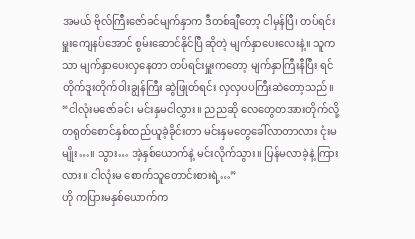အမယ် ဗိုလ်ကြီးဇော်ခင်မျက်နှာက ဒီတစ်ချီတော့ ငါမှန်ပြီ၊ တပ်ရင်းမှူးကျေနပ်အောင် စွမ်းဆောင်နိုင်ပြီ ဆိုတဲ့ မျက်နှာပေးလေးနဲ့။ သူကသာ မျက်နှာပေးလှနေတာ တပ်ရင်းမှူးကတော့ မျက်နှာကြီးနီပြီး ရင်တိုက်ဒူးတိုက်ဝါးချွန်ကြီး ဆွဲဖြုတ်ရင်း လှလှပပကြီးဆဲတော့သည်။
“ငါလုံးမဇော်ခင်၊ မင်းနှမငါလွှား။ ညညဆို လေတွေတအားတိုက်လို့ တရုတ်စောင်နှစ်ထည်ယူခဲ့ခိုင်းတာ မင်းနှမတွေခေါ်လာတာလား ငုံးမမျိုး…။ သွား… အဲ့နှစ်ယောက်နဲ့ မင်းလိုက်သွား။ ပြန်မလာခဲ့နဲ့ ကြားလား။ ငါလုံးမ စောက်သူတောင်းစားရဲ့…”
ဟို ကပြားမနှစ်ယောက်က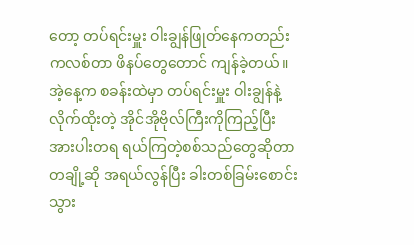တော့ တပ်ရင်းမှူး ဝါးချွန်ဖြုတ်နေကတည်းကလစ်တာ ဖိနပ်တွေတောင် ကျန်ခဲ့တယ်။ အဲ့နေ့က စခန်းထဲမှာ တပ်ရင်းမှူး ဝါးချွန်နဲ့လိုက်ထိုးတဲ့ အိုင်အိုဗိုလ်ကြီးကိုကြည့်ပြီး အားပါးတရ ရယ်ကြတဲ့စစ်သည်တွေဆိုတာ တချို့ဆို အရယ်လွန်ပြီး ခါးတစ်ခြမ်းစောင်းသွား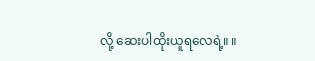လို့ ဆေးပါထိုးယူရလေရဲ့။ ။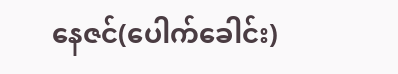နေဇင်(ပေါက်ခေါင်း)